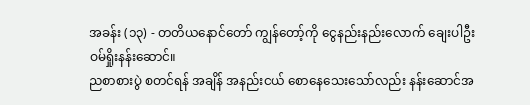အခန်း (၁၃) - တတိယနောင်တော် ကျွန်တော့်ကို ငွေနည်းနည်းလောက် ချေးပါဦး
ဝမ်ရှိုးနန်းဆောင်။
ညစာစားပွဲ စတင်ရန် အချိန် အနည်းငယ် စောနေသေးသော်လည်း နန်းဆောင်အ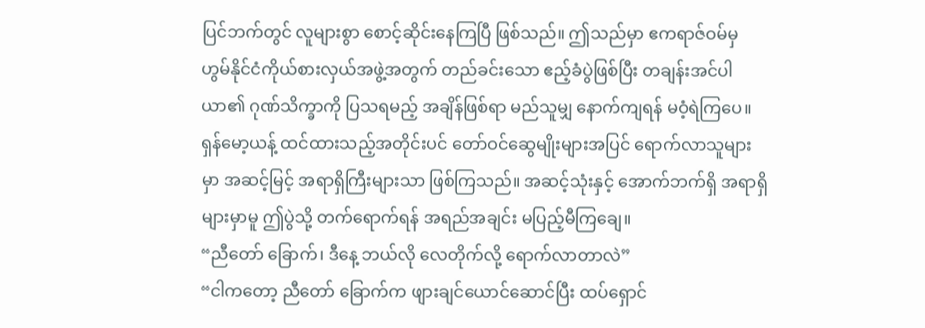ပြင်ဘက်တွင် လူများစွာ စောင့်ဆိုင်းနေကြပြီ ဖြစ်သည်။ ဤသည်မှာ ဧကရာဇ်ဝမ်မှ ဟွမ်နိုင်ငံကိုယ်စားလှယ်အဖွဲ့အတွက် တည်ခင်းသော ဧည့်ခံပွဲဖြစ်ပြီး တချန်းအင်ပါယာ၏ ဂုဏ်သိက္ခာကို ပြသရမည့် အချိန်ဖြစ်ရာ မည်သူမျှ နောက်ကျရန် မဝံ့ရဲကြပေ။
ရှန်မော့ယန့် ထင်ထားသည့်အတိုင်းပင် တော်ဝင်ဆွေမျိုးများအပြင် ရောက်လာသူများမှာ အဆင့်မြင့် အရာရှိကြီးများသာ ဖြစ်ကြသည်။ အဆင့်သုံးနှင့် အောက်ဘက်ရှိ အရာရှိများမှာမူ ဤပွဲသို့ တက်ရောက်ရန် အရည်အချင်း မပြည့်မီကြချေ။
“ညီတော် ခြောက်၊ ဒီနေ့ ဘယ်လို လေတိုက်လို့ ရောက်လာတာလဲ”
“ငါကတော့ ညီတော် ခြောက်က ဖျားချင်ယောင်ဆောင်ပြီး ထပ်ရှောင်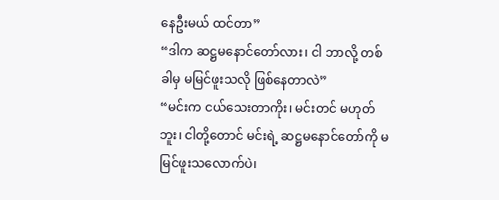နေဦးမယ် ထင်တာ”
“ဒါက ဆဋ္ဌမနောင်တော်လား၊ ငါ ဘာလို့ တစ်ခါမှ မမြင်ဖူးသလို ဖြစ်နေတာလဲ”
“မင်းက ငယ်သေးတာကိုး၊ မင်းတင် မဟုတ်ဘူး၊ ငါတို့တောင် မင်းရဲ့ ဆဋ္ဌမနောင်တော်ကို မမြင်ဖူးသလောက်ပဲ၊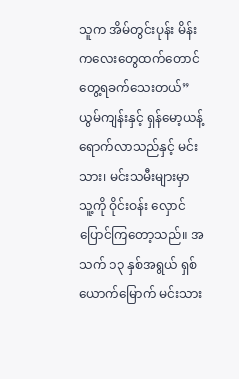သူက အိမ်တွင်းပုန်း မိန်းကလေးတွေထက်တောင် တွေ့ရခက်သေးတယ်”
ယွမ်ကျန်းနှင့် ရှန်မော့ယန့် ရောက်လာသည်နှင့် မင်းသား၊ မင်းသမီးများမှာ သူ့ကို ဝိုင်းဝန်း လှောင်ပြောင်ကြတော့သည်။ အသက် ၁၃ နှစ်အရွယ် ရှစ်ယောက်မြောက် မင်းသား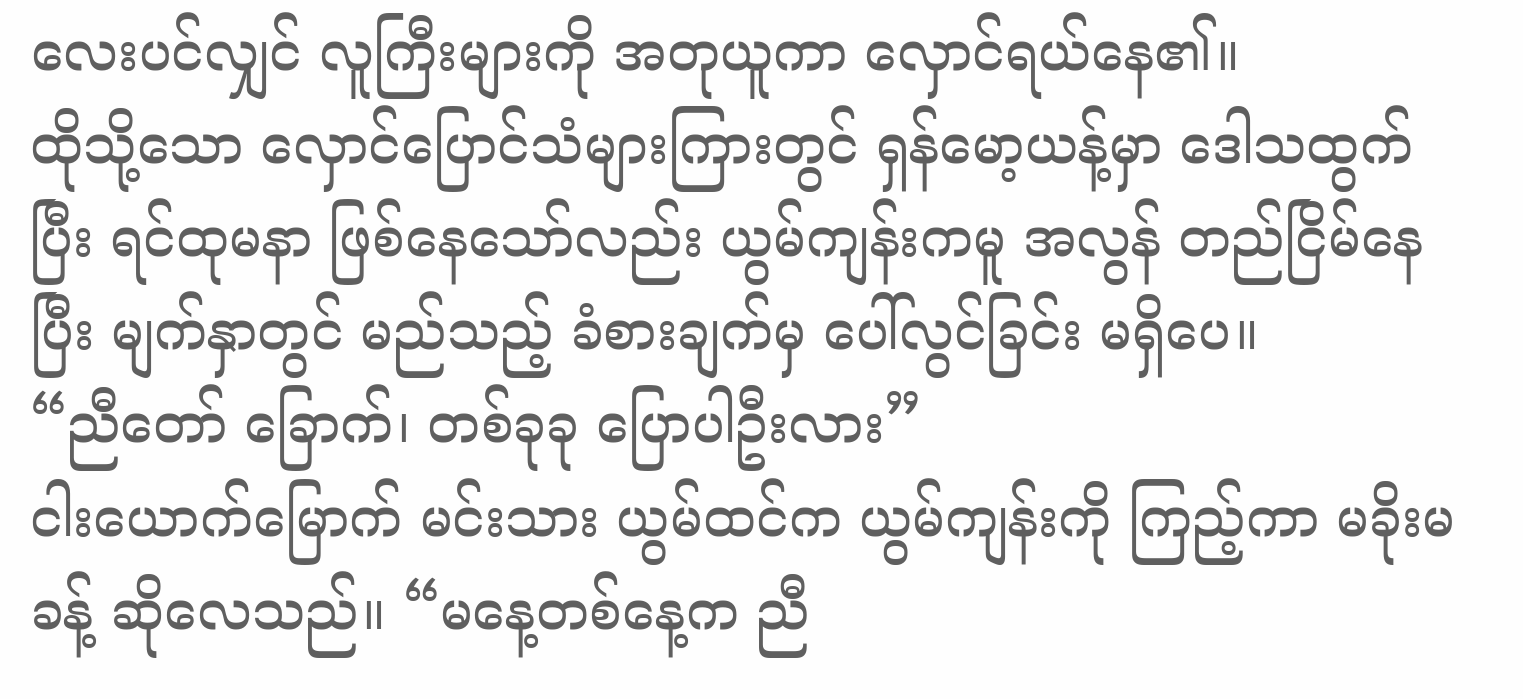လေးပင်လျှင် လူကြီးများကို အတုယူကာ လှောင်ရယ်နေ၏။
ထိုသို့သော လှောင်ပြောင်သံများကြားတွင် ရှန်မော့ယန့်မှာ ဒေါသထွက်ပြီး ရင်ထုမနာ ဖြစ်နေသော်လည်း ယွမ်ကျန်းကမူ အလွန် တည်ငြိမ်နေပြီး မျက်နှာတွင် မည်သည့် ခံစားချက်မှ ပေါ်လွင်ခြင်း မရှိပေ။
“ညီတော် ခြောက်၊ တစ်ခုခု ပြောပါဦးလား”
ငါးယောက်မြောက် မင်းသား ယွမ်ထင်က ယွမ်ကျန်းကို ကြည့်ကာ မခိုးမခန့် ဆိုလေသည်။ “မနေ့တစ်နေ့က ညီ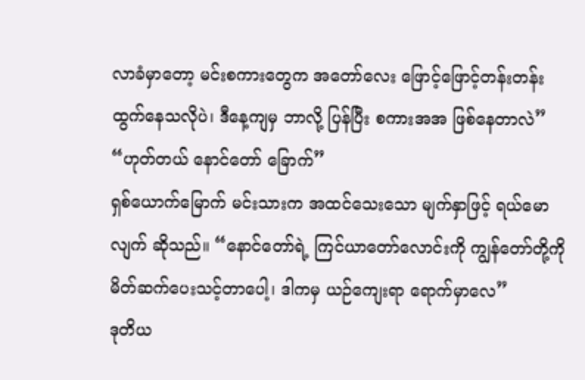လာခံမှာတော့ မင်းစကားတွေက အတော်လေး ဖြောင့်ဖြောင့်တန်းတန်း ထွက်နေသလိုပဲ၊ ဒီနေ့ကျမှ ဘာလို့ ပြန်ပြီး စကားအအ ဖြစ်နေတာလဲ”
“ဟုတ်တယ် နောင်တော် ခြောက်”
ရှစ်ယောက်မြောက် မင်းသားက အထင်သေးသော မျက်နှာဖြင့် ရယ်မောလျက် ဆိုသည်။ “နောင်တော်ရဲ့ ကြင်ယာတော်လောင်းကို ကျွန်တော်တို့ကို မိတ်ဆက်ပေးသင့်တာပေါ့၊ ဒါကမှ ယဉ်ကျေးရာ ရောက်မှာလေ”
ဒုတိယ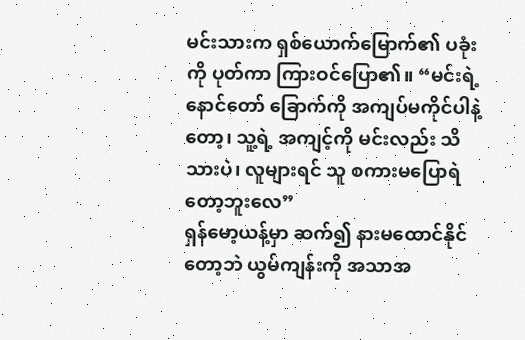မင်းသားက ရှစ်ယောက်မြောက်၏ ပခုံးကို ပုတ်ကာ ကြားဝင်ပြော၏။ “မင်းရဲ့ နောင်တော် ခြောက်ကို အကျပ်မကိုင်ပါနဲ့တော့၊ သူ့ရဲ့ အကျင့်ကို မင်းလည်း သိသားပဲ၊ လူများရင် သူ စကားမပြောရဲတော့ဘူးလေ”
ရှန်မော့ယန့်မှာ ဆက်၍ နားမထောင်နိုင်တော့ဘဲ ယွမ်ကျန်းကို အသာအ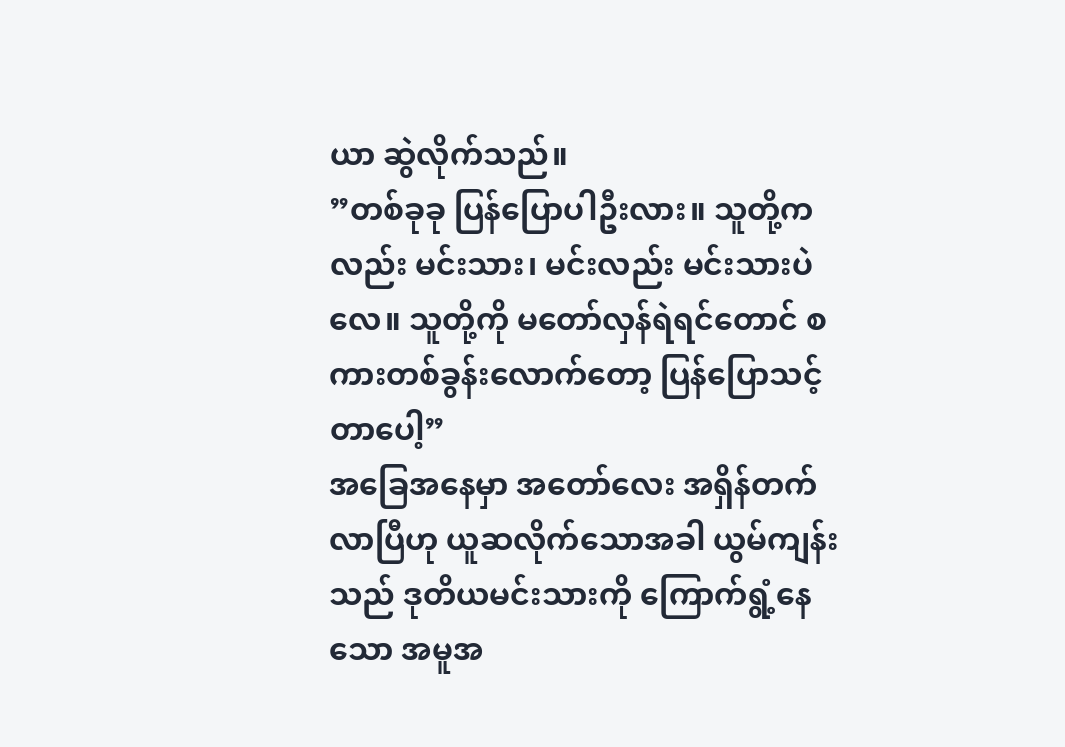ယာ ဆွဲလိုက်သည်။
”တစ်ခုခု ပြန်ပြောပါဦးလား။ သူတို့ကလည်း မင်းသား၊ မင်းလည်း မင်းသားပဲလေ။ သူတို့ကို မတော်လှန်ရဲရင်တောင် စကားတစ်ခွန်းလောက်တော့ ပြန်ပြောသင့်တာပေါ့”
အခြေအနေမှာ အတော်လေး အရှိန်တက်လာပြီဟု ယူဆလိုက်သောအခါ ယွမ်ကျန်းသည် ဒုတိယမင်းသားကို ကြောက်ရွံ့နေသော အမူအ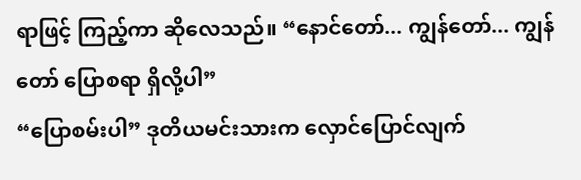ရာဖြင့် ကြည့်ကာ ဆိုလေသည်။ “နောင်တော်... ကျွန်တော်... ကျွန်တော် ပြောစရာ ရှိလို့ပါ”
“ပြောစမ်းပါ” ဒုတိယမင်းသားက လှောင်ပြောင်လျက်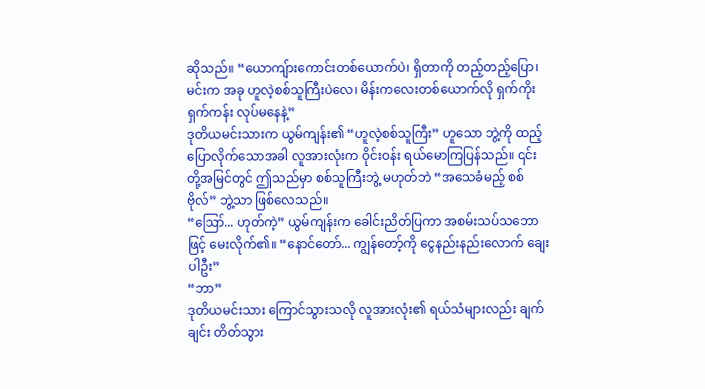ဆိုသည်။ “ယောကျ်ားကောင်းတစ်ယောက်ပဲ၊ ရှိတာကို တည့်တည့်ပြော၊ မင်းက အခု ဟူလဲ့စစ်သူကြီးပဲလေ၊ မိန်းကလေးတစ်ယောက်လို ရှက်ကိုးရှက်ကန်း လုပ်မနေနဲ့”
ဒုတိယမင်းသားက ယွမ်ကျန်း၏ “ဟူလဲ့စစ်သူကြီး” ဟူသော ဘွဲ့ကို ထည့်ပြောလိုက်သောအခါ လူအားလုံးက ဝိုင်းဝန်း ရယ်မောကြပြန်သည်။ ၎င်းတို့အမြင်တွင် ဤသည်မှာ စစ်သူကြီးဘွဲ့ မဟုတ်ဘဲ “အသေခံမည့် စစ်ဗိုလ်” ဘွဲ့သာ ဖြစ်လေသည်။
“ဪ... ဟုတ်ကဲ့” ယွမ်ကျန်းက ခေါင်းညိတ်ပြကာ အစမ်းသပ်သဘောဖြင့် မေးလိုက်၏။ “နောင်တော်... ကျွန်တော့်ကို ငွေနည်းနည်းလောက် ချေးပါဦး”
“ဘာ”
ဒုတိယမင်းသား ကြောင်သွားသလို လူအားလုံး၏ ရယ်သံများလည်း ချက်ချင်း တိတ်သွား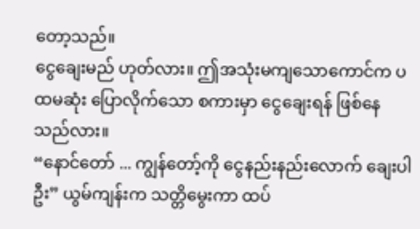တော့သည်။
ငွေချေးမည် ဟုတ်လား။ ဤအသုံးမကျသောကောင်က ပထမဆုံး ပြောလိုက်သော စကားမှာ ငွေချေးရန် ဖြစ်နေသည်လား။
“နောင်တော် ... ကျွန်တော့်ကို ငွေနည်းနည်းလောက် ချေးပါဦး” ယွမ်ကျန်းက သတ္တိမွေးကာ ထပ်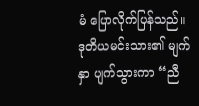မံ ပြောလိုက်ပြန်သည်။
ဒုတိယမင်းသား၏ မျက်နှာ ပျက်သွားကာ “ညီ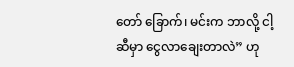တော် ခြောက်၊ မင်းက ဘာလို့ ငါ့ဆီမှာ ငွေလာချေးတာလဲ” ဟု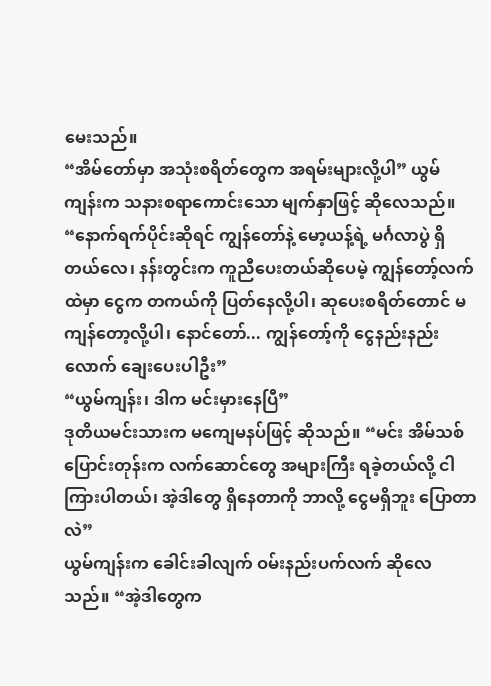မေးသည်။
“အိမ်တော်မှာ အသုံးစရိတ်တွေက အရမ်းများလို့ပါ” ယွမ်ကျန်းက သနားစရာကောင်းသော မျက်နှာဖြင့် ဆိုလေသည်။ “နောက်ရက်ပိုင်းဆိုရင် ကျွန်တော်နဲ့ မော့ယန့်ရဲ့ မင်္ဂလာပွဲ ရှိတယ်လေ၊ နန်းတွင်းက ကူညီပေးတယ်ဆိုပေမဲ့ ကျွန်တော့်လက်ထဲမှာ ငွေက တကယ်ကို ပြတ်နေလို့ပါ၊ ဆုပေးစရိတ်တောင် မကျန်တော့လို့ပါ၊ နောင်တော်... ကျွန်တော့်ကို ငွေနည်းနည်းလောက် ချေးပေးပါဦး”
“ယွမ်ကျန်း၊ ဒါက မင်းမှားနေပြီ”
ဒုတိယမင်းသားက မကျေမနပ်ဖြင့် ဆိုသည်။ “မင်း အိမ်သစ်ပြောင်းတုန်းက လက်ဆောင်တွေ အများကြီး ရခဲ့တယ်လို့ ငါကြားပါတယ်၊ အဲ့ဒါတွေ ရှိနေတာကို ဘာလို့ ငွေမရှိဘူး ပြောတာလဲ”
ယွမ်ကျန်းက ခေါင်းခါလျက် ဝမ်းနည်းပက်လက် ဆိုလေသည်။ “အဲ့ဒါတွေက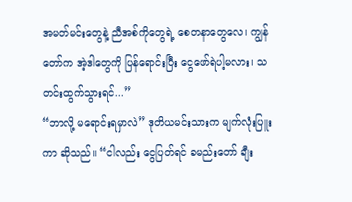အမတ်မင်းတွေနဲ့ ညီအစ်ကိုတွေရဲ့ စေတနာတွေလေ၊ ကျွန်တော်က အဲ့ဒါတွေကို ပြန်ရောင်းပြီး ငွေဖော်ရဲပါ့မလား၊ သတင်းထွက်သွားရင်...”
“ဘာလို့ မရောင်းရမှာလဲ” ဒုတိယမင်းသားက မျက်လုံးပြူးကာ ဆိုသည်။ “ငါလည်း ငွေပြတ်ရင် ခမည်းတော် ချီး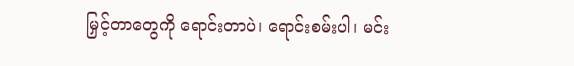မြှင့်တာတွေကို ရောင်းတာပဲ၊ ရောင်းစမ်းပါ၊ မင်း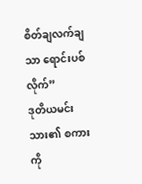စိတ်ချလက်ချသာ ရောင်းပစ်လိုက်”
ဒုတိယမင်းသား၏ စကားကို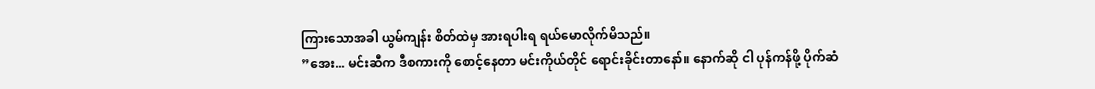ကြားသောအခါ ယွမ်ကျန်း စိတ်ထဲမှ အားရပါးရ ရယ်မောလိုက်မိသည်။
”အေး... မင်းဆီက ဒီစကားကို စောင့်နေတာ မင်းကိုယ်တိုင် ရောင်းခိုင်းတာနော်။ နောက်ဆို ငါ ပုန်ကန်ဖို့ ပိုက်ဆံ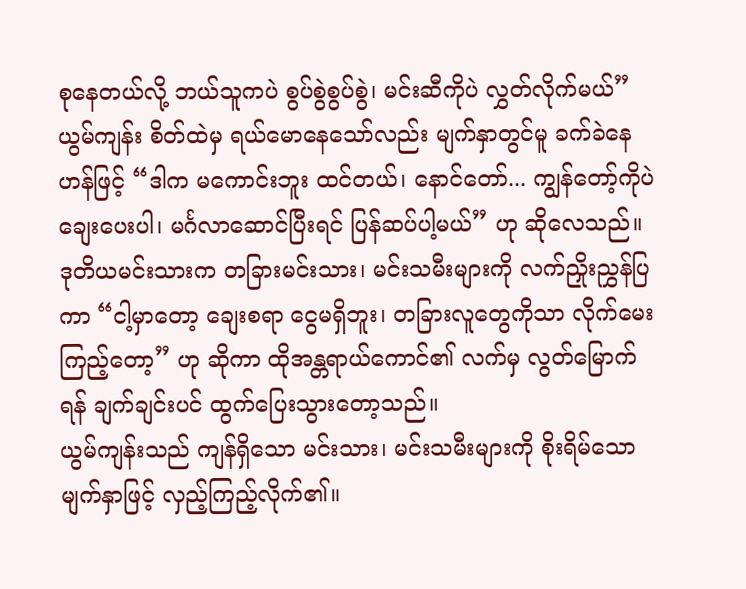စုနေတယ်လို့ ဘယ်သူကပဲ စွပ်စွဲစွပ်စွဲ၊ မင်းဆီကိုပဲ လွှတ်လိုက်မယ်”
ယွမ်ကျန်း စိတ်ထဲမှ ရယ်မောနေသော်လည်း မျက်နှာတွင်မူ ခက်ခဲနေဟန်ဖြင့် “ဒါက မကောင်းဘူး ထင်တယ်၊ နောင်တော်... ကျွန်တော့်ကိုပဲ ချေးပေးပါ၊ မင်္ဂလာဆောင်ပြီးရင် ပြန်ဆပ်ပါ့မယ်” ဟု ဆိုလေသည်။
ဒုတိယမင်းသားက တခြားမင်းသား၊ မင်းသမီးများကို လက်ညှိုးညွှန်ပြကာ “ငါ့မှာတော့ ချေးစရာ ငွေမရှိဘူး၊ တခြားလူတွေကိုသာ လိုက်မေးကြည့်တော့” ဟု ဆိုကာ ထိုအန္တရာယ်ကောင်၏ လက်မှ လွတ်မြောက်ရန် ချက်ချင်းပင် ထွက်ပြေးသွားတော့သည်။
ယွမ်ကျန်းသည် ကျန်ရှိသော မင်းသား၊ မင်းသမီးများကို စိုးရိမ်သော မျက်နှာဖြင့် လှည့်ကြည့်လိုက်၏။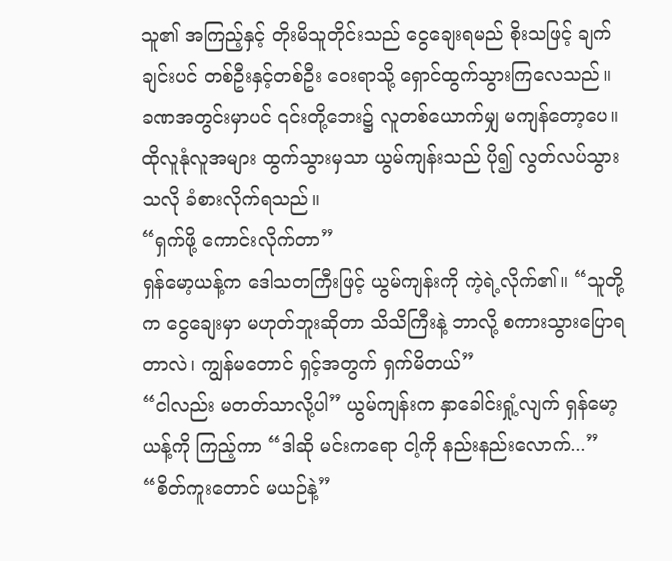သူ၏ အကြည့်နှင့် တိုးမိသူတိုင်းသည် ငွေချေးရမည် စိုးသဖြင့် ချက်ချင်းပင် တစ်ဦးနှင့်တစ်ဦး ဝေးရာသို့ ရှောင်ထွက်သွားကြလေသည်။
ခဏအတွင်းမှာပင် ၎င်းတို့ဘေး၌ လူတစ်ယောက်မျှ မကျန်တော့ပေ။ ထိုလူနုံလူအများ ထွက်သွားမှသာ ယွမ်ကျန်းသည် ပို၍ လွတ်လပ်သွားသလို ခံစားလိုက်ရသည်။
“ရှက်ဖို့ ကောင်းလိုက်တာ”
ရှန်မော့ယန့်က ဒေါသတကြီးဖြင့် ယွမ်ကျန်းကို ကဲ့ရဲ့လိုက်၏။ “သူတို့က ငွေချေးမှာ မဟုတ်ဘူးဆိုတာ သိသိကြီးနဲ့ ဘာလို့ စကားသွားပြောရတာလဲ၊ ကျွန်မတောင် ရှင့်အတွက် ရှက်မိတယ်”
“ငါလည်း မတတ်သာလို့ပါ” ယွမ်ကျန်းက နှာခေါင်းရှုံ့လျက် ရှန်မော့ယန့်ကို ကြည့်ကာ “ဒါဆို မင်းကရော ငါ့ကို နည်းနည်းလောက်...”
“စိတ်ကူးတောင် မယဉ်နဲ့”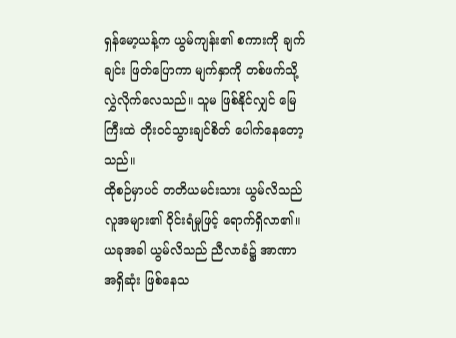ရှန်မော့ယန့်က ယွမ်ကျန်း၏ စကားကို ချက်ချင်း ဖြတ်ပြောကာ မျက်နှာကို တစ်ဖက်သို့ လွှဲလိုက်လေသည်။ သူမ ဖြစ်နိုင်လျှင် မြေကြီးထဲ တိုးဝင်သွားချင်စိတ် ပေါက်နေတော့သည်။
ထိုစဉ်မှာပင် တတိယမင်းသား ယွမ်လိသည် လူအများ၏ ဝိုင်းရံမှုဖြင့် ရောက်ရှိလာ၏။ ယခုအခါ ယွမ်လိသည် ညီလာခံ၌ အာဏာအရှိဆုံး ဖြစ်နေသ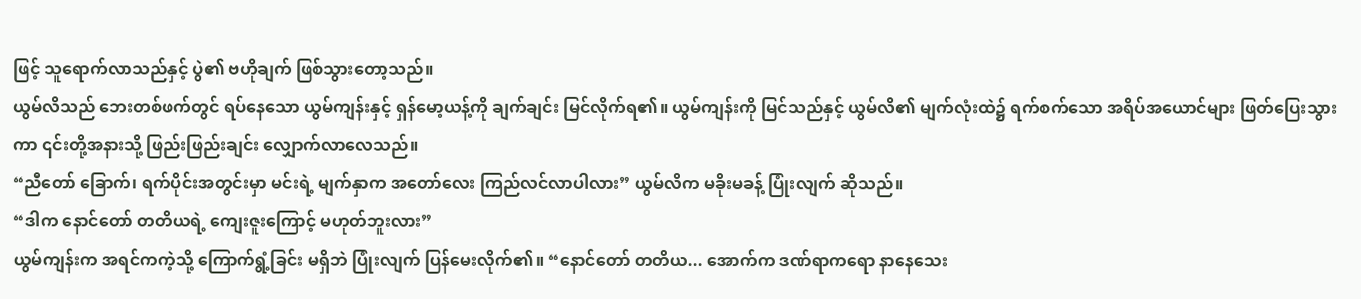ဖြင့် သူရောက်လာသည်နှင့် ပွဲ၏ ဗဟိုချက် ဖြစ်သွားတော့သည်။
ယွမ်လိသည် ဘေးတစ်ဖက်တွင် ရပ်နေသော ယွမ်ကျန်းနှင့် ရှန်မော့ယန့်ကို ချက်ချင်း မြင်လိုက်ရ၏။ ယွမ်ကျန်းကို မြင်သည်နှင့် ယွမ်လိ၏ မျက်လုံးထဲ၌ ရက်စက်သော အရိပ်အယောင်များ ဖြတ်ပြေးသွားကာ ၎င်းတို့အနားသို့ ဖြည်းဖြည်းချင်း လျှောက်လာလေသည်။
“ညီတော် ခြောက်၊ ရက်ပိုင်းအတွင်းမှာ မင်းရဲ့ မျက်နှာက အတော်လေး ကြည်လင်လာပါလား” ယွမ်လိက မခိုးမခန့် ပြုံးလျက် ဆိုသည်။
“ဒါက နောင်တော် တတိယရဲ့ ကျေးဇူးကြောင့် မဟုတ်ဘူးလား”
ယွမ်ကျန်းက အရင်ကကဲ့သို့ ကြောက်ရွံ့ခြင်း မရှိဘဲ ပြုံးလျက် ပြန်မေးလိုက်၏။ “နောင်တော် တတိယ... အောက်က ဒဏ်ရာကရော နာနေသေး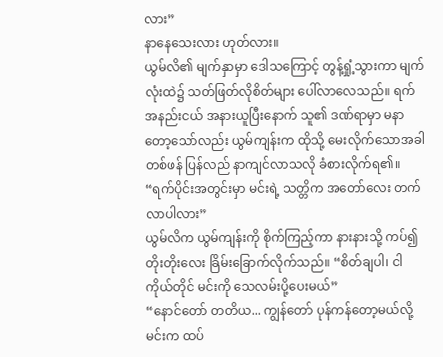လား”
နာနေသေးလား ဟုတ်လား။
ယွမ်လိ၏ မျက်နှာမှာ ဒေါသကြောင့် တွန့်ရှုံ့သွားကာ မျက်လုံးထဲ၌ သတ်ဖြတ်လိုစိတ်များ ပေါ်လာလေသည်။ ရက်အနည်းငယ် အနားယူပြီးနောက် သူ၏ ဒဏ်ရာမှာ မနာတော့သော်လည်း ယွမ်ကျန်းက ထိုသို့ မေးလိုက်သောအခါ တစ်ဖန် ပြန်လည် နာကျင်လာသလို ခံစားလိုက်ရ၏။
“ရက်ပိုင်းအတွင်းမှာ မင်းရဲ့ သတ္တိက အတော်လေး တက်လာပါလား”
ယွမ်လိက ယွမ်ကျန်းကို စိုက်ကြည့်ကာ နားနားသို့ ကပ်၍ တိုးတိုးလေး ခြိမ်းခြောက်လိုက်သည်။ “စိတ်ချပါ၊ ငါကိုယ်တိုင် မင်းကို သေလမ်းပို့ပေးမယ်”
“နောင်တော် တတိယ... ကျွန်တော် ပုန်ကန်တော့မယ်လို့ မင်းက ထပ်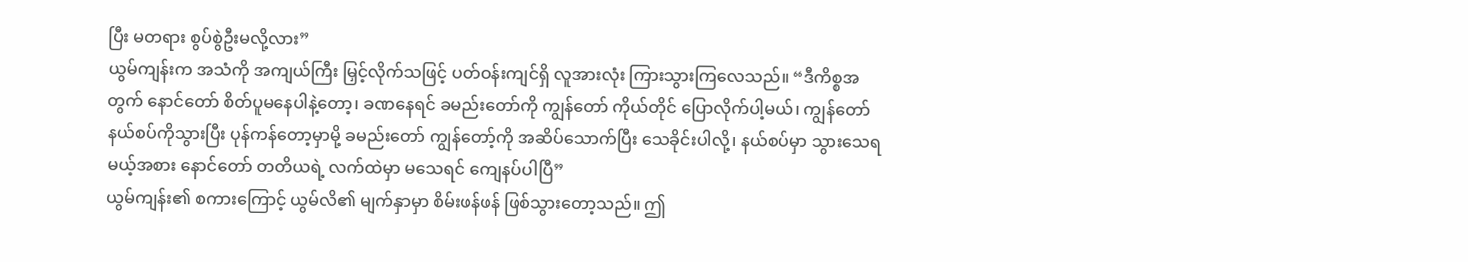ပြီး မတရား စွပ်စွဲဦးမလို့လား”
ယွမ်ကျန်းက အသံကို အကျယ်ကြီး မြှင့်လိုက်သဖြင့် ပတ်ဝန်းကျင်ရှိ လူအားလုံး ကြားသွားကြလေသည်။ “ဒီကိစ္စအတွက် နောင်တော် စိတ်ပူမနေပါနဲ့တော့၊ ခဏနေရင် ခမည်းတော်ကို ကျွန်တော် ကိုယ်တိုင် ပြောလိုက်ပါ့မယ်၊ ကျွန်တော် နယ်စပ်ကိုသွားပြီး ပုန်ကန်တော့မှာမို့ ခမည်းတော် ကျွန်တော့်ကို အဆိပ်သောက်ပြီး သေခိုင်းပါလို့၊ နယ်စပ်မှာ သွားသေရမယ့်အစား နောင်တော် တတိယရဲ့ လက်ထဲမှာ မသေရင် ကျေနပ်ပါပြီ”
ယွမ်ကျန်း၏ စကားကြောင့် ယွမ်လိ၏ မျက်နှာမှာ စိမ်းဖန်ဖန် ဖြစ်သွားတော့သည်။ ဤ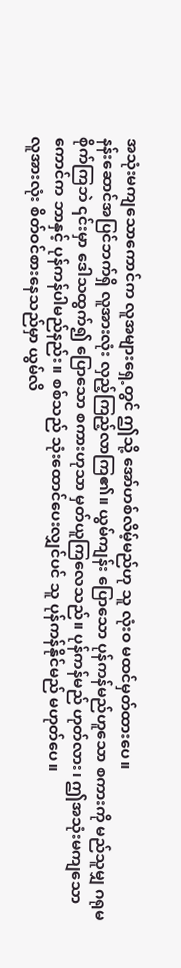အသုံးမကျသောကောင်က လူအများရှေ့တွင် ဤသို့ အော်ဟစ်လိမ့်မည်ဟု သူ လုံးဝ မထင်မှတ်ထားပေ။
နန်းဆောင်အပြင်ဘက်ရှိ လူအားလုံး လှည့်ကြည့်လာကြ၏။ ယွမ်ကျန်း ပြောသော ပုန်ကန်မည်ဟူသော စကားကို မည်သူမျှ ဂရုမစိုက်ကြဘဲ ၎င်းမှာ ဒေါသထွက်၍ ပြောသော စကားဟုသာ မှတ်ယူကြလေသည်။ ပုန်ကန်မည် ဟုတ်လား၊ ဤအသုံးမကျသောကောင်က ဘာနှင့် ပုန်ကန်ပါမည်နည်း။ စစ်သည် သုံးထောင်ပေးလျှင်ပင် သူ ပုန်ကန်နိုင်မည် မဟုတ်ပေ။
လူအားလုံး စိတ်ဝင်စားနေသည်မှာ ယွမ်လိ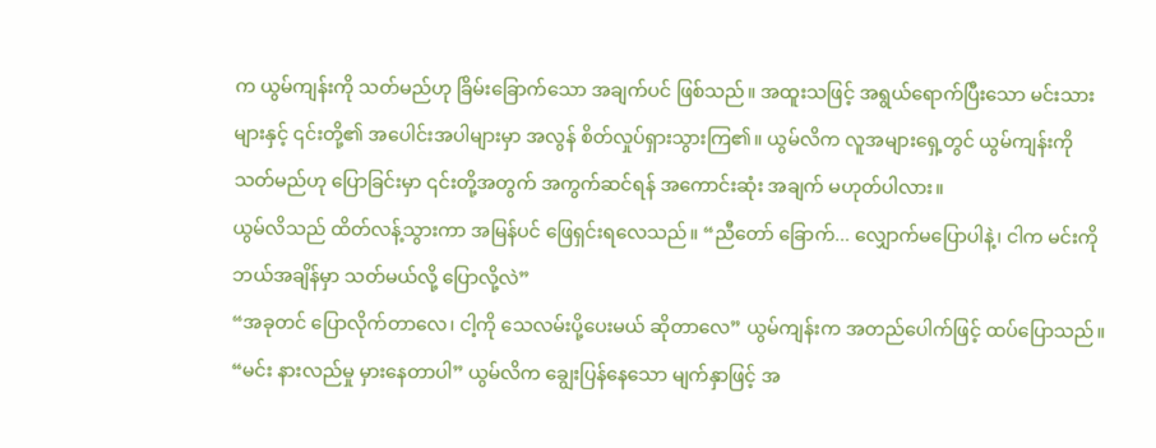က ယွမ်ကျန်းကို သတ်မည်ဟု ခြိမ်းခြောက်သော အချက်ပင် ဖြစ်သည်။ အထူးသဖြင့် အရွယ်ရောက်ပြီးသော မင်းသားများနှင့် ၎င်းတို့၏ အပေါင်းအပါများမှာ အလွန် စိတ်လှုပ်ရှားသွားကြ၏။ ယွမ်လိက လူအများရှေ့တွင် ယွမ်ကျန်းကို သတ်မည်ဟု ပြောခြင်းမှာ ၎င်းတို့အတွက် အကွက်ဆင်ရန် အကောင်းဆုံး အချက် မဟုတ်ပါလား။
ယွမ်လိသည် ထိတ်လန့်သွားကာ အမြန်ပင် ဖြေရှင်းရလေသည်။ “ညီတော် ခြောက်... လျှောက်မပြောပါနဲ့၊ ငါက မင်းကို ဘယ်အချိန်မှာ သတ်မယ်လို့ ပြောလို့လဲ”
“အခုတင် ပြောလိုက်တာလေ၊ ငါ့ကို သေလမ်းပို့ပေးမယ် ဆိုတာလေ” ယွမ်ကျန်းက အတည်ပေါက်ဖြင့် ထပ်ပြောသည်။
“မင်း နားလည်မှု မှားနေတာပါ” ယွမ်လိက ချွေးပြန်နေသော မျက်နှာဖြင့် အ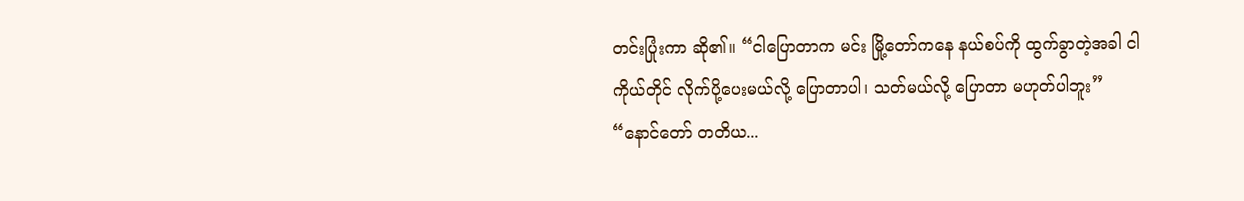တင်းပြုံးကာ ဆို၏။ “ငါပြောတာက မင်း မြို့တော်ကနေ နယ်စပ်ကို ထွက်ခွာတဲ့အခါ ငါကိုယ်တိုင် လိုက်ပို့ပေးမယ်လို့ ပြောတာပါ၊ သတ်မယ်လို့ ပြောတာ မဟုတ်ပါဘူး”
“နောင်တော် တတိယ...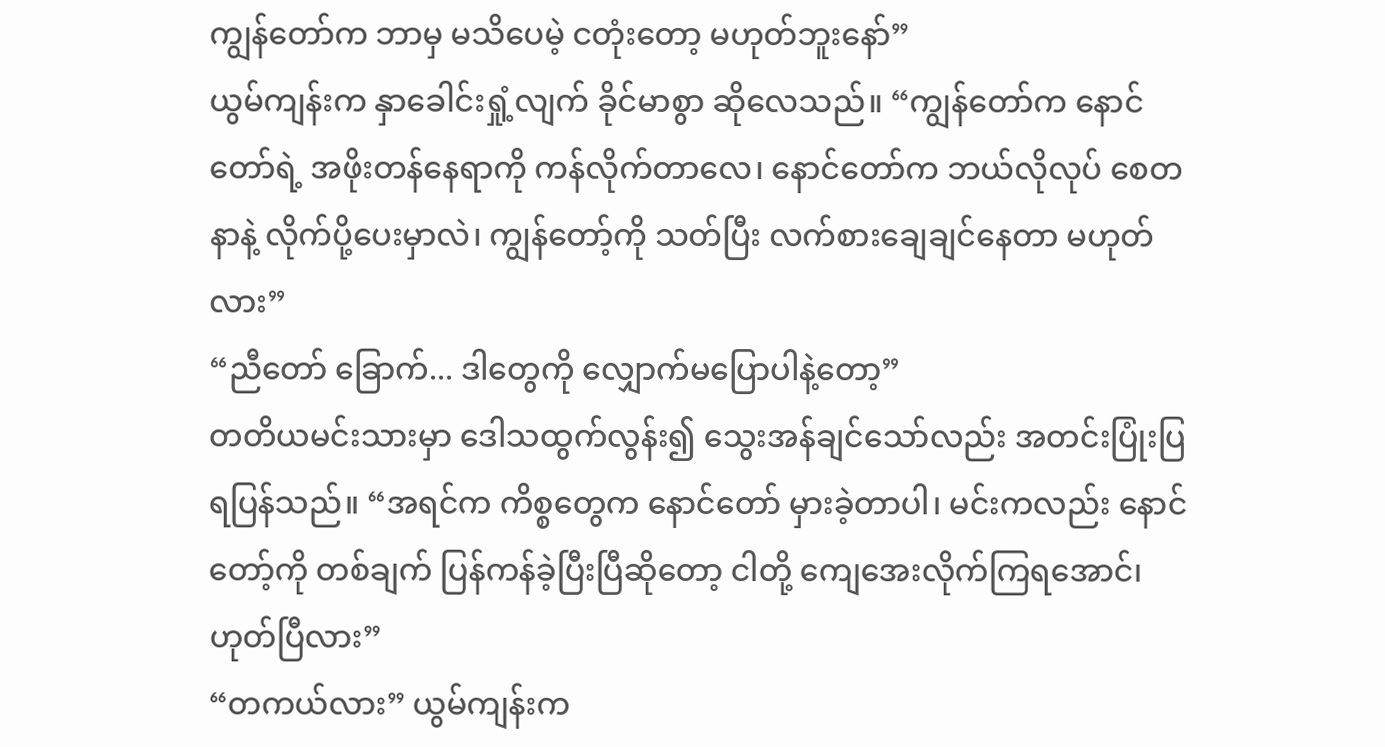ကျွန်တော်က ဘာမှ မသိပေမဲ့ ငတုံးတော့ မဟုတ်ဘူးနော်”
ယွမ်ကျန်းက နှာခေါင်းရှုံ့လျက် ခိုင်မာစွာ ဆိုလေသည်။ “ကျွန်တော်က နောင်တော်ရဲ့ အဖိုးတန်နေရာကို ကန်လိုက်တာလေ၊ နောင်တော်က ဘယ်လိုလုပ် စေတနာနဲ့ လိုက်ပို့ပေးမှာလဲ၊ ကျွန်တော့်ကို သတ်ပြီး လက်စားချေချင်နေတာ မဟုတ်လား”
“ညီတော် ခြောက်... ဒါတွေကို လျှောက်မပြောပါနဲ့တော့”
တတိယမင်းသားမှာ ဒေါသထွက်လွန်း၍ သွေးအန်ချင်သော်လည်း အတင်းပြုံးပြရပြန်သည်။ “အရင်က ကိစ္စတွေက နောင်တော် မှားခဲ့တာပါ၊ မင်းကလည်း နောင်တော့်ကို တစ်ချက် ပြန်ကန်ခဲ့ပြီးပြီဆိုတော့ ငါတို့ ကျေအေးလိုက်ကြရအောင်၊ ဟုတ်ပြီလား”
“တကယ်လား” ယွမ်ကျန်းက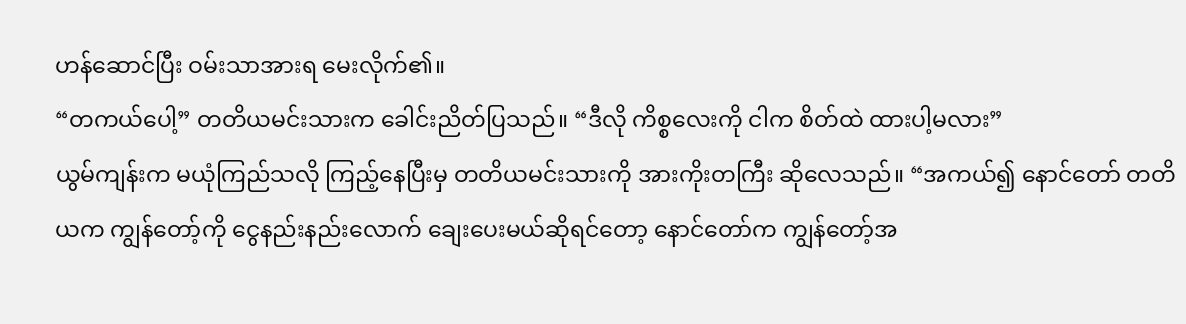ဟန်ဆောင်ပြီး ဝမ်းသာအားရ မေးလိုက်၏။
“တကယ်ပေါ့” တတိယမင်းသားက ခေါင်းညိတ်ပြသည်။ “ဒီလို ကိစ္စလေးကို ငါက စိတ်ထဲ ထားပါ့မလား”
ယွမ်ကျန်းက မယုံကြည်သလို ကြည့်နေပြီးမှ တတိယမင်းသားကို အားကိုးတကြီး ဆိုလေသည်။ “အကယ်၍ နောင်တော် တတိယက ကျွန်တော့်ကို ငွေနည်းနည်းလောက် ချေးပေးမယ်ဆိုရင်တော့ နောင်တော်က ကျွန်တော့်အ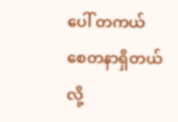ပေါ် တကယ် စေတနာရှိတယ်လို့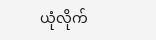ယုံလိုက်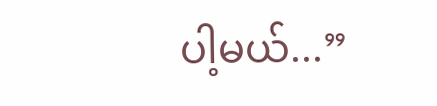ပါ့မယ်...”